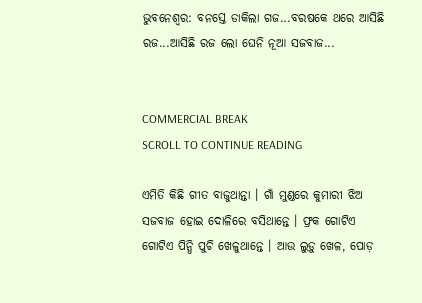ଭୁବନେଶ୍ୱର: ବନସ୍ତେ ଡାକିଲା ଗଜ...ବରଷକେ ଥରେ ଆସିଛି ରଜ...ଆସିଛି ରଜ ଲୋ ଘେନି ନୂଆ ସଜବାଜ...


COMMERCIAL BREAK
SCROLL TO CONTINUE READING

ଏମିତି କିଛି ଗୀତ ବାଜୁଥାନ୍ତା । ଗାଁ ମୁଣ୍ଡରେ କୁମାରୀ ଝିଅ ସଜବାଜ ହୋଇ ଦୋଳିରେ ବସିଥାନ୍ତେ । ଫ୍ରକ ଗୋଟିଏ ଗୋଟିଏ ପିନ୍ଧି ପୁଚି ଖେଳୁଥାନ୍ତେ । ଆଉ ଲୁଡ଼ୁ ଖେଳ, ପୋଡ଼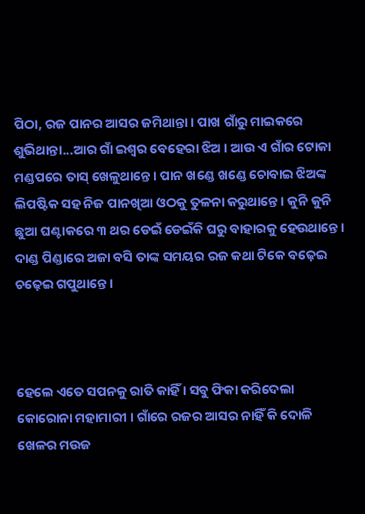ପିଠା, ରଜ ପାନର ଆସର ଜମିଥାନ୍ତା । ପାଖ ଗାଁରୁ ମାଇକରେ ଶୁଭିଥାନ୍ତା...ଆର ଗାଁ ଇଶ୍ୱର ବେହେରା ଝିଅ । ଆଉ ଏ ଗାଁର ଟୋକା ମଣ୍ଡପରେ ତାସ୍ ଖେଳୁଥାନ୍ତେ । ପାନ ଖଣ୍ଡେ ଖଣ୍ଡେ ଚୋବାଇ ଝିଅଙ୍କ ଲିପଷ୍ଟିକ ସହ ନିଜ ପାନଖିଆ ଓଠକୁ ତୁଳନା କରୁଥାନ୍ତେ । କୁନି କୁନି ଛୁଆ ଘଣ୍ଟାକରେ ୩ ଥର ଡେଇଁ ଡେଇଁକି ଘରୁ ବାହାରକୁ ହେଉଥାନ୍ତେ । ଦାଣ୍ଡ ପିଣ୍ଡାରେ ଅଜା ବସି ତାଙ୍କ ସମୟର ରଜ କଥା ଟିକେ ବଢ଼େଇ ଚଢ଼େଇ ଗପୁଥାନ୍ତେ ।



ହେଲେ ଏତେ ସପନକୁ ରାତି କାହିଁ । ସବୁ ଫିକା କରିଦେଲା କୋରୋନା ମହାମାରୀ । ଗାଁରେ ରଜର ଆସର ନାହିଁ କି ଦୋଳି ଖେଳର ମଉଜ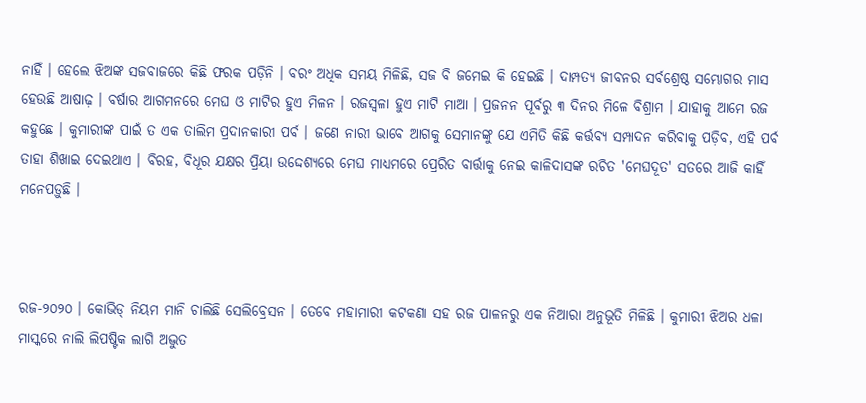ନାହିଁ । ହେଲେ ଝିଅଙ୍କ ସଜବାଜରେ କିଛି ଫରକ ପଡ଼ିନି । ବରଂ ଅଧିକ ସମୟ ମିଳିଛି, ସଜ ବି ଜମେଇ କି ହେଇଛି । ଦାମ୍ପତ୍ୟ ଜୀବନର ସର୍ବଶ୍ରେଷ୍ଠ ସମ୍ଭୋଗର ମାସ ହେଉଛି ଆଷାଢ଼ । ବର୍ଷାର ଆଗମନରେ ମେଘ ଓ ମାଟିର ହୁଏ ମିଳନ । ରଜସ୍ୱଳା ହୁଏ ମାଟି ମାଆ । ପ୍ରଜନନ ପୂର୍ବରୁ ୩ ଦିନର ମିଳେ ବିଶ୍ରାମ । ଯାହାକୁ ଆମେ ରଜ କହୁଛେ । କୁମାରୀଙ୍କ ପାଇଁ ତ ଏକ ତାଲିମ ପ୍ରଦାନକାରୀ ପର୍ବ । ଜଣେ ନାରୀ ଭାବେ ଆଗକୁ ସେମାନଙ୍କୁ ଯେ ଏମିତି କିଛି କର୍ତ୍ତବ୍ୟ ସମ୍ପାଦନ କରିବାକୁ ପଡ଼ିବ, ଏହି ପର୍ବ ତାହା ଶିଖାଇ ଦେଇଥାଏ । ବିରହ, ବିଧୂର ଯକ୍ଷର ପ୍ରିୟା ଉଦ୍ଦେଶ୍ୟରେ ମେଘ ମାଧ୍ୟମରେ ପ୍ରେରିତ ବାର୍ତ୍ତାକୁ ନେଇ କାଳିଦାସଙ୍କ ରଚିତ 'ମେଘଦୂତ' ସତରେ ଆଜି କାହିଁ ମନେପଡ଼ୁଛି ।



ରଜ-୨୦୨୦ । କୋଭିଡ୍ ନିୟମ ମାନି ଚାଲିଛି ସେଲିବ୍ରେସନ । ତେବେ ମହାମାରୀ କଟକଣା ସହ ରଜ ପାଳନରୁ ଏକ ନିଆରା ଅନୁଭୂତି ମିଳିଛି । କୁମାରୀ ଝିଅର ଧଳା ମାସ୍କରେ ନାଲି ଲିପଷ୍ଟିକ ଲାଗି ଅଦ୍ଭୁତ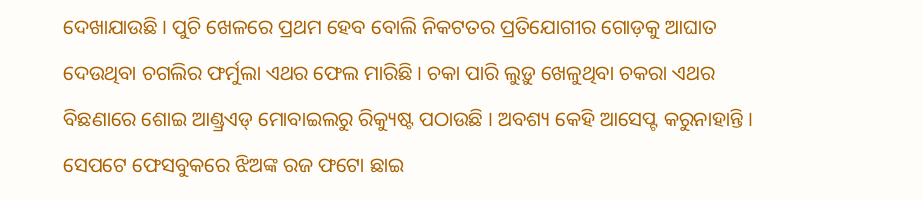ଦେଖାଯାଉଛି । ପୁଚି ଖେଳରେ ପ୍ରଥମ ହେବ ବୋଲି ନିକଟତର ପ୍ରତିଯୋଗୀର ଗୋଡ଼କୁ ଆଘାତ ଦେଉଥିବା ଚଗଲିର ଫର୍ମୁଲା ଏଥର ଫେଲ ମାରିଛି । ଚକା ପାରି ଲୁଡ଼ୁ ଖେଳୁଥିବା ଚକରା ଏଥର ବିଛଣାରେ ଶୋଇ ଆଣ୍ଡ୍ରଏଡ୍ ମୋବାଇଲରୁ ରିକ୍ୟୁଷ୍ଟ ପଠାଉଛି । ଅବଶ୍ୟ କେହି ଆସେପ୍ଟ କରୁନାହାନ୍ତି । ସେପଟେ ଫେସବୁକରେ ଝିଅଙ୍କ ରଜ ଫଟୋ ଛାଇ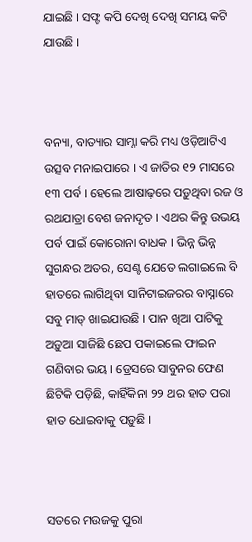ଯାଇଛି । ସଫ୍ଟ କପି ଦେଖି ଦେଖି ସମୟ କଟି ଯାଉଛି ।



ବନ୍ୟା, ବାତ୍ୟାର ସାମ୍ନା କରି ମଧ୍ୟ ଓଡ଼ିଆଟିଏ ଉତ୍ସବ ମନାଇପାରେ । ଏ ଜାତିର ୧୨ ମାସରେ ୧୩ ପର୍ବ । ହେଲେ ଆଷାଢ଼ରେ ପଡ଼ୁଥିବା ରଜ ଓ ରଥଯାତ୍ରା ବେଶ ଜନାଦୃତ । ଏଥର କିନ୍ତୁ ଉଭୟ ପର୍ବ ପାଇଁ କୋରୋନା ବାଧକ । ଭିନ୍ନ ଭିନ୍ନ ସୁଗନ୍ଧର ଅତର, ସେଣ୍ଟ ଯେତେ ଲଗାଇଲେ ବି ହାତରେ ଲାଗିଥିବା ସାନିଟାଇଜରର ବାସ୍ନାରେ ସବୁ ମାଡ୍ ଖାଇଯାଉଛି । ପାନ ଖିଆ ପାଟିକୁ ଅଡ଼ୁଆ ସାଜିଛି ଛେପ ପକାଇଲେ ଫାଇନ ଗଣିବାର ଭୟ । ଡ୍ରେସରେ ସାବୁନର ଫେଣ ଛିଟିକି ପଡ଼ିଛି, କାହିଁକିନା ୨୨ ଥର ହାତ ପରା ହାତ ଧୋଇବାକୁ ପଡ଼ୁଛି ।



ସତରେ ମଉଜକୁ ପୁରା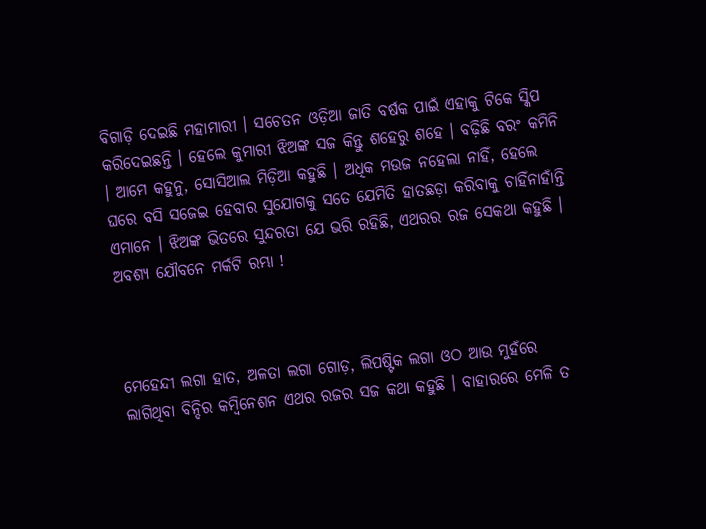ବିଗାଡ଼ି ଦେଇଛି ମହାମାରୀ । ସଚେତନ ଓଡ଼ିଆ ଜାତି ବର୍ଷକ ପାଇଁ ଏହାକୁ ଟିକେ ସ୍କିପ କରିଦେଇଛନ୍ତି । ହେଲେ କୁମାରୀ ଝିଅଙ୍କ ସଜ କିନ୍ତୁ ଶହେରୁ ଶହେ । ବଢ଼ିଛି ବରଂ କମିନି । ଆମେ କହୁନୁ, ସୋସିଆଲ ମିଡ଼ିଆ କହୁଛି । ଅଧିକ ମଉଜ ନହେଲା ନାହିଁ, ହେଲେ ଘରେ ବସି ସଜେଇ ହେବାର ସୁଯୋଗକୁ ସତେ ଯେମିତି ହାତଛଡ଼ା କରିବାକୁ ଚାହିଁନାହାଁନ୍ତି ଏମାନେ । ଝିଅଙ୍କ ଭିତରେ ସୁନ୍ଦରତା ଯେ ଭରି ରହିଛି, ଏଥରର ରଜ ସେକଥା କହୁଛି । ଅବଶ୍ୟ ଯୌବନେ ମର୍କଟି ରମ୍ଭା !



ମେହେନ୍ଦୀ ଲଗା ହାତ, ଅଳତା ଲଗା ଗୋଡ଼, ଲିପଷ୍ଟିକ ଲଗା ଓଠ ଆଉ ମୁହଁରେ ଲାଗିଥିବା ବିନ୍ଦିର କମ୍ବିନେଶନ ଏଥର ରଜର ସଜ କଥା କହୁଛି । ବାହାରରେ ମେଳି ତ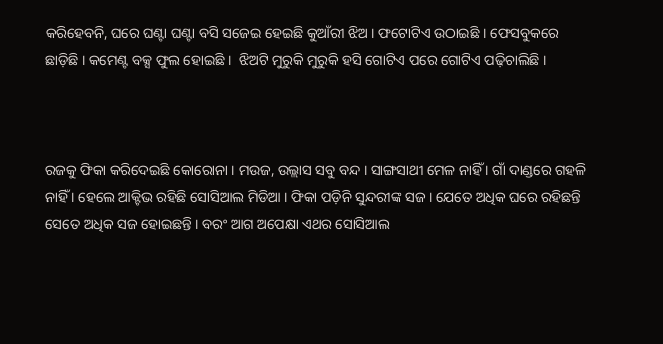କରିହେବନି, ଘରେ ଘଣ୍ଟା ଘଣ୍ଟା ବସି ସଜେଇ ହେଇଛି କୁଆଁରୀ ଝିଅ । ଫଟୋଟିଏ ଉଠାଇଛି । ଫେସବୁକରେ ଛାଡ଼ିଛି । କମେଣ୍ଟ ବକ୍ସ ଫୁଲ ହୋଇଛି ।  ଝିଅଟି ମୁରୁକି ମୁରୁକି ହସି ଗୋଟିଏ ପରେ ଗୋଟିଏ ପଢ଼ିଚାଲିଛି ।



ରଜକୁ ଫିକା କରିଦେଇଛି କୋରୋନା । ମଉଜ, ଉଲ୍ଲାସ ସବୁ ବନ୍ଦ । ସାଙ୍ଗସାଥୀ ମେଳ ନାହିଁ । ଗାଁ ଦାଣ୍ଡରେ ଗହଳି ନାହିଁ । ହେଲେ ଆକ୍ଟିଭ ରହିଛି ସୋସିଆଲ ମିଡିଆ । ଫିକା ପଡ଼ିନି ସୁନ୍ଦରୀଙ୍କ ସଜ । ଯେତେ ଅଧିକ ଘରେ ରହିଛନ୍ତି ସେତେ ଅଧିକ ସଜ ହୋଇଛନ୍ତି । ବରଂ ଆଗ ଅପେକ୍ଷା ଏଥର ସୋସିଆଲ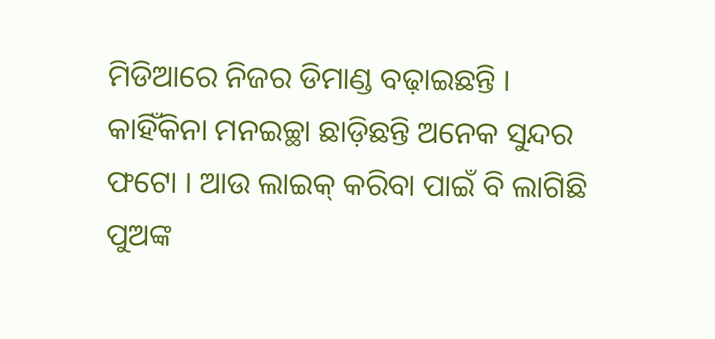ମିଡିଆରେ ନିଜର ଡିମାଣ୍ଡ ବଢ଼ାଇଛନ୍ତି । କାହିଁକିନା ମନଇଚ୍ଛା ଛାଡ଼ିଛନ୍ତି ଅନେକ ସୁନ୍ଦର ଫଟୋ । ଆଉ ଲାଇକ୍ କରିବା ପାଇଁ ବି ଲାଗିଛି ପୁଅଙ୍କ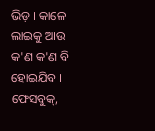ଭିଡ଼ । କାଳେ ଲାଇକୁ ଆଉ କ'ଣ କ'ଣ ବି ହୋଇଯିବ । ଫେସବୁକ୍,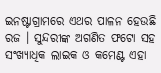ଇନଷ୍ଟାଗ୍ରାମରେ ଏଥର ପାଳନ ହେଉଛି ରଜ । ସୁନ୍ଦରୀଙ୍କ ଅଗଣିତ ଫଟୋ ସହ ସଂଖ୍ୟାଧିକ ଲାଇକ ଓ କମେଣ୍ଟ ଏହା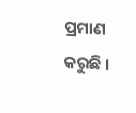ପ୍ରମାଣ କରୁଛି ।